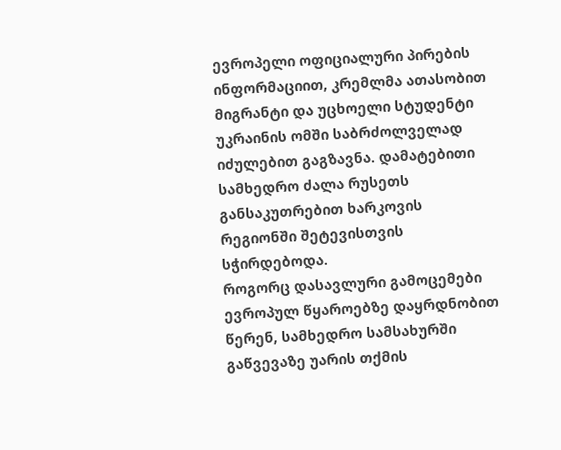ევროპელი ოფიციალური პირების ინფორმაციით, კრემლმა ათასობით მიგრანტი და უცხოელი სტუდენტი უკრაინის ომში საბრძოლველად იძულებით გაგზავნა. დამატებითი სამხედრო ძალა რუსეთს განსაკუთრებით ხარკოვის რეგიონში შეტევისთვის სჭირდებოდა.
როგორც დასავლური გამოცემები ევროპულ წყაროებზე დაყრდნობით წერენ, სამხედრო სამსახურში გაწვევაზე უარის თქმის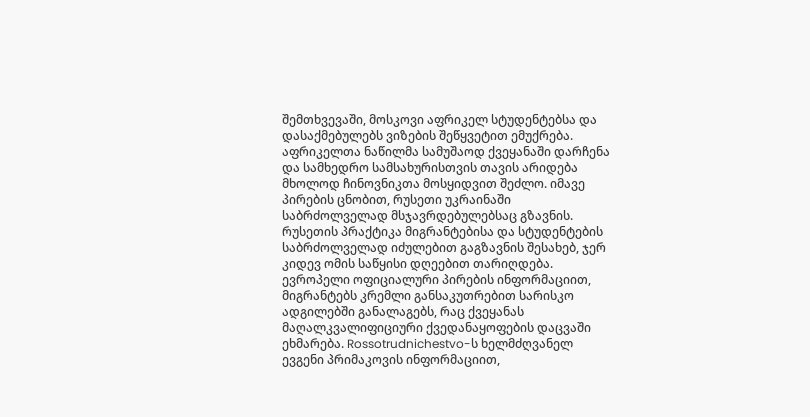შემთხვევაში, მოსკოვი აფრიკელ სტუდენტებსა და დასაქმებულებს ვიზების შეწყვეტით ემუქრება. აფრიკელთა ნაწილმა სამუშაოდ ქვეყანაში დარჩენა და სამხედრო სამსახურისთვის თავის არიდება მხოლოდ ჩინოვნიკთა მოსყიდვით შეძლო. იმავე პირების ცნობით, რუსეთი უკრაინაში საბრძოლველად მსჯავრდებულებსაც გზავნის.
რუსეთის პრაქტიკა მიგრანტებისა და სტუდენტების საბრძოლველად იძულებით გაგზავნის შესახებ, ჯერ კიდევ ომის საწყისი დღეებით თარიღდება. ევროპელი ოფიციალური პირების ინფორმაციით, მიგრანტებს კრემლი განსაკუთრებით სარისკო ადგილებში განალაგებს, რაც ქვეყანას მაღალკვალიფიციური ქვედანაყოფების დაცვაში ეხმარება. Rossotrudnichestvo-ს ხელმძღვანელ ევგენი პრიმაკოვის ინფორმაციით,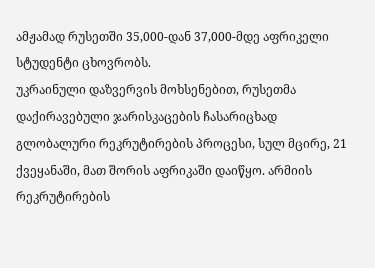ამჟამად რუსეთში 35,000-დან 37,000-მდე აფრიკელი სტუდენტი ცხოვრობს.
უკრაინული დაზვერვის მოხსენებით, რუსეთმა დაქირავებული ჯარისკაცების ჩასარიცხად გლობალური რეკრუტირების პროცესი, სულ მცირე, 21 ქვეყანაში, მათ შორის აფრიკაში დაიწყო. არმიის რეკრუტირების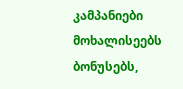კამპანიები მოხალისეებს ბონუსებს,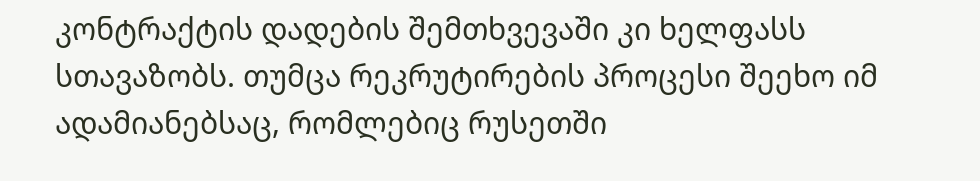კონტრაქტის დადების შემთხვევაში კი ხელფასს სთავაზობს. თუმცა რეკრუტირების პროცესი შეეხო იმ ადამიანებსაც, რომლებიც რუსეთში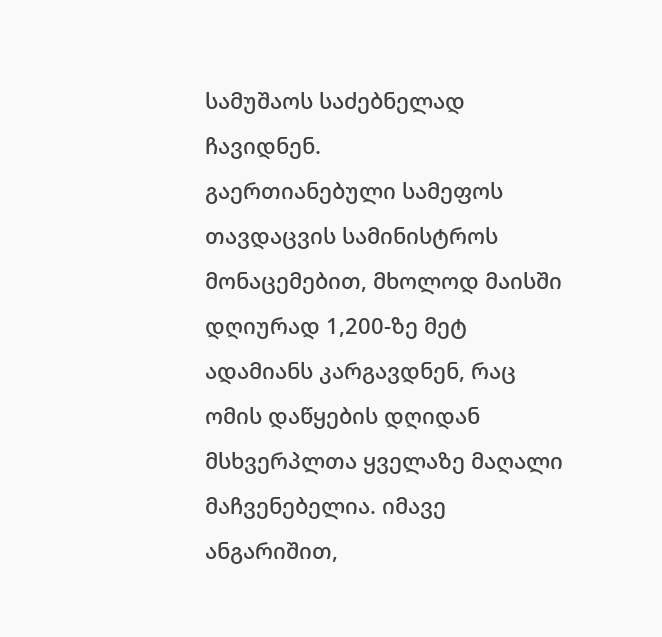სამუშაოს საძებნელად ჩავიდნენ.
გაერთიანებული სამეფოს თავდაცვის სამინისტროს მონაცემებით, მხოლოდ მაისში დღიურად 1,200-ზე მეტ ადამიანს კარგავდნენ, რაც ომის დაწყების დღიდან მსხვერპლთა ყველაზე მაღალი მაჩვენებელია. იმავე ანგარიშით,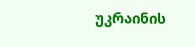უკრაინის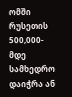ომში რუსეთის 500,000-მდე სამხედრო დაიჭრა ან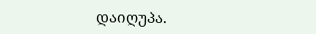დაიღუპა.